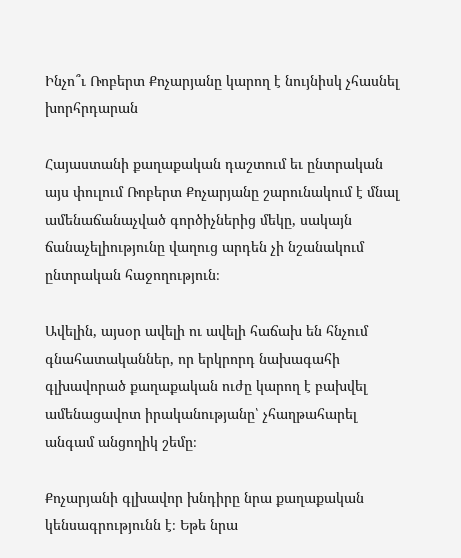Ինչո՞ւ Ռոբերտ Քոչարյանը կարող է նույնիսկ չհասնել խորհրդարան

Հայաստանի քաղաքական դաշտում եւ ընտրական այս փուլում Ռոբերտ Քոչարյանը շարունակում է մնալ ամենաճանաչված գործիչներից մեկը, սակայն ճանաչելիությունը վաղուց արդեն չի նշանակում ընտրական հաջողություն։

Ավելին, այսօր ավելի ու ավելի հաճախ են հնչում գնահատականներ, որ երկրորդ նախագահի գլխավորած քաղաքական ուժը կարող է բախվել ամենացավոտ իրականությանը՝ չհաղթահարել անգամ անցողիկ շեմը։

Քոչարյանի գլխավոր խնդիրը նրա քաղաքական կենսագրությունն է։ Եթե նրա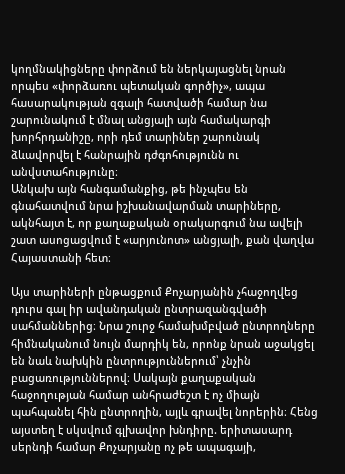կողմնակիցները փորձում են ներկայացնել նրան որպես «փորձառու պետական գործիչ», ապա հասարակության զգալի հատվածի համար նա շարունակում է մնալ անցյալի այն համակարգի խորհրդանիշը, որի դեմ տարիներ շարունակ ձևավորվել է հանրային դժգոհությունն ու անվստահությունը։
Անկախ այն հանգամանքից, թե ինչպես են գնահատվում նրա իշխանավարման տարիները, ակնհայտ է, որ քաղաքական օրակարգում նա ավելի շատ ասոցացվում է «արյունոտ» անցյալի, քան վաղվա Հայաստանի հետ։

Այս տարիների ընթացքում Քոչարյանին չհաջողվեց դուրս գալ իր ավանդական ընտրազանգվածի սահմաններից։ Նրա շուրջ համախմբված ընտրողները հիմնականում նույն մարդիկ են, որոնք նրան աջակցել են նաև նախկին ընտրություններում՝ չնչին բացառություններով։ Սակայն քաղաքական հաջողության համար անհրաժեշտ է ոչ միայն պահպանել հին ընտրողին, այլև գրավել նորերին։ Հենց այստեղ է սկսվում գլխավոր խնդիրը. երիտասարդ սերնդի համար Քոչարյանը ոչ թե ապագայի,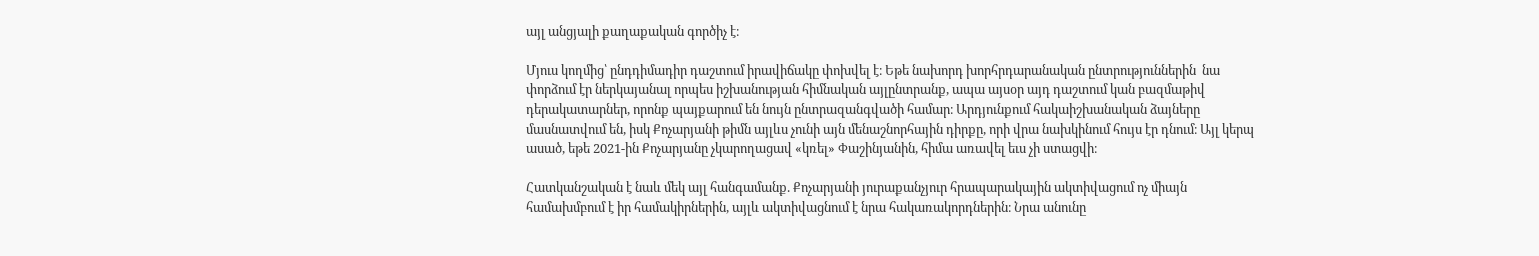այլ անցյալի քաղաքական գործիչ է։

Մյուս կողմից՝ ընդդիմադիր դաշտում իրավիճակը փոխվել է։ Եթե նախորդ խորհրդարանական ընտրություններին  նա փորձում էր ներկայանալ որպես իշխանության հիմնական այլընտրանք, ապա այսօր այդ դաշտում կան բազմաթիվ դերակատարներ, որոնք պայքարում են նույն ընտրազանգվածի համար։ Արդյունքում հակաիշխանական ձայները մասնատվում են, իսկ Քոչարյանի թիմն այլևս չունի այն մենաշնորհային դիրքը, որի վրա նախկինում հույս էր դնում։ Այլ կերպ ասած, եթե 2021-ին Քոչարյանը չկարողացավ «կռել» Փաշինյանին, հիմա առավել եւս չի ստացվի։

Հատկանշական է նաև մեկ այլ հանգամանք. Քոչարյանի յուրաքանչյուր հրապարակային ակտիվացում ոչ միայն համախմբում է իր համակիրներին, այլև ակտիվացնում է նրա հակառակորդներին։ Նրա անունը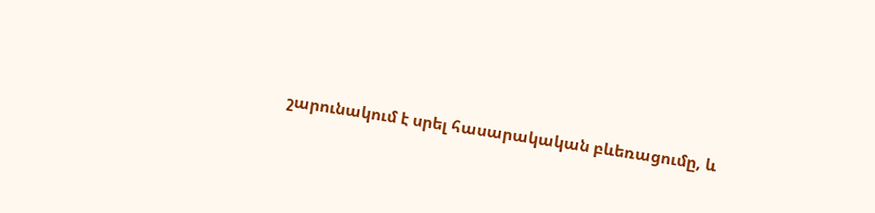շարունակում է սրել հասարակական բևեռացումը, և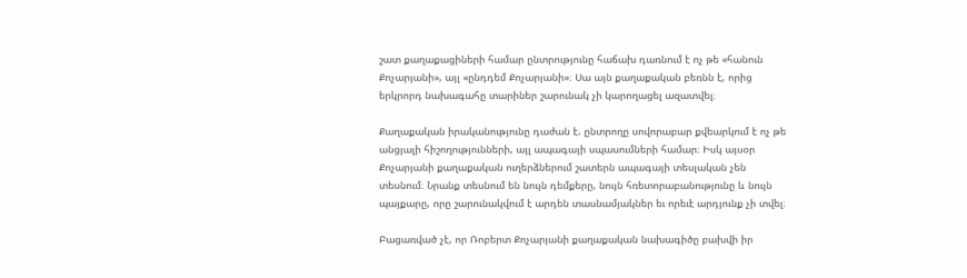շատ քաղաքացիների համար ընտրությունը հաճախ դառնում է ոչ թե «հանուն Քոչարյանի», այլ «ընդդեմ Քոչարյանի»։ Սա այն քաղաքական բեռնն է, որից երկրորդ նախագահը տարիներ շարունակ չի կարողացել ազատվել։

Քաղաքական իրականությունը դաժան է. ընտրողը սովորաբար քվեարկում է ոչ թե անցյալի հիշողությունների, այլ ապագայի սպասումների համար։ Իսկ այսօր Քոչարյանի քաղաքական ուղերձներում շատերն ապագայի տեսլական չեն տեսնում։ Նրանք տեսնում են նույն դեմքերը, նույն հռետորաբանությունը և նույն պայքարը, որը շարունակվում է արդեն տասնամյակներ եւ որեւէ արդյունք չի տվել։

Բացառված չէ, որ Ռոբերտ Քոչարյանի քաղաքական նախագիծը բախվի իր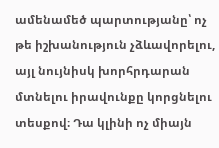ամենամեծ պարտությանը՝ ոչ թե իշխանություն չձևավորելու, այլ նույնիսկ խորհրդարան մտնելու իրավունքը կորցնելու տեսքով։ Դա կլինի ոչ միայն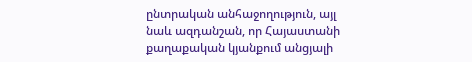ընտրական անհաջողություն, այլ նաև ազդանշան, որ Հայաստանի քաղաքական կյանքում անցյալի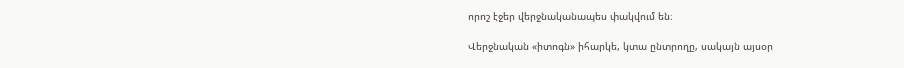որոշ էջեր վերջնականապես փակվում են։

Վերջնական «իտոգն» իհարկե, կտա ընտրողը, սակայն այսօր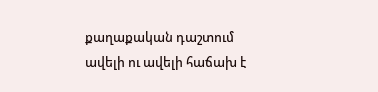քաղաքական դաշտում ավելի ու ավելի հաճախ է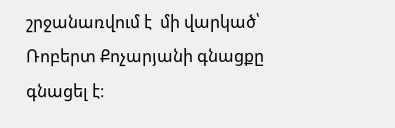շրջանառվում է  մի վարկած՝ Ռոբերտ Քոչարյանի գնացքը գնացել է։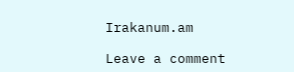Irakanum.am

Leave a comment